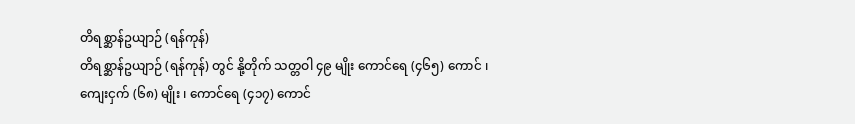တိရစ္ဆာန်ဥယျာဉ် (ရန်ကုန်)
တိရစ္ဆာန်ဥယျာဉ် (ရန်ကုန်) တွင် နို့တိုက် သတ္တဝါ ၄၉ မျိုး ကောင်ရေ (၄၆၅) ကောင် ၊ ကျေးငှက် (၆၈) မျိုး ၊ ကောင်ရေ (၄၁၇) ကောင်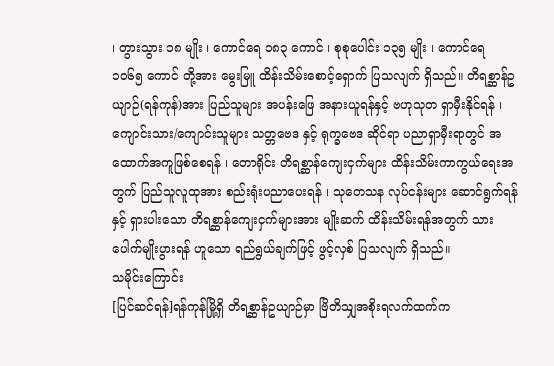၊ တွားသွား ၁၈ မျိုး ၊ ကောင်ရေ ၁၈၃ ကောင် ၊ စုစုပေါင်း ၁၃၅ မျိုး ၊ ကောင်ရေ ၁၀၆၅ ကောင် တို့အား မွေးမြူ ထိန်းသိမ်းစောင့်ရှောက် ပြသလျက် ရှိသည်။ တိရစ္ဆာန်ဥယျာဉ်(ရန်ကုန်)အား ပြည်သူများ အပန်းဖြေ အနားယူရန်နှင့် ဗဟုသုတ ရှာမှီးနိုင်ရန် ၊ ကျောင်းသား/ကျောင်းသူများ သတ္တဗေဒ နှင့် ရုက္ခဗေဒ ဆိုင်ရာ ပညာရှာမှီးရာတွင် အထောက်အကူဖြစ်စေရန် ၊ တောရိုင်း တိရစ္ဆာန်ကျေးငှက်များ ထိန်းသိမ်းကာကွယ်ရေးအတွက် ပြည်သူလူထုအား စည်းရုံးပညာပေးရန် ၊ သုတေသန လုပ်ငန်းများ ဆောင်ရွက်ရန် နှင့် ရှားပါးသော တိရစ္ဆာန်ကျေးငှက်များအား မျိုးဆက် ထိန်းသိမ်းရန်အတွက် သားပေါက်မျိုးပွားရန် ဟူသော ရည်ရွယ်ချက်ဖြင့် ဖွင့်လှစ် ပြသလျက် ရှိသည်။
သမိုင်းကြောင်း
[ပြင်ဆင်ရန်]ရန်ကုန်မြို့ရှိ တိရစ္ဆာန်ဥယျာဉ်မှာ ဗြိတိသျှအစိုးရလက်ထက်က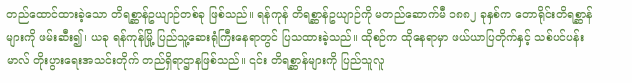တည်ထောင်ထားခဲ့သော တိရစ္ဆာန်ဥယျာဉ်တစ်ခု ဖြစ်သည်။ ရန်ကုန် တိရစ္ဆာန်ဥယျာဉ်ကို မတည်ဆောက်မီ ၁၈၈၂ ခုနှစ်က တောရိုင်းတိရစ္ဆာန်များကို ဖမ်းဆီး၍၊ ယခု ရန်ကုန်မြို့ ပြည်သူ့ဆေးရုံကြီးနေရာတွင် ပြသထားခဲ့သည်။ ထိုစဉ်က ထိုနေရာမှာ ဖယ်ယာပြတိုက်နှင့် သစ်ပင်ပန်းမာလ် တိုးပွားရေးအသင်းတိုက် တည်ရှိရာဌာနဖြစ်သည်။ ၎င်း တိရစ္ဆာန်များကို ပြည်သူလူ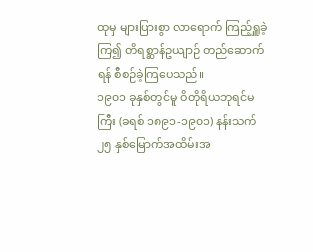ထုမှ များပြားစွာ လာရောက် ကြည့်ရှူခဲ့ကြ၍ တိရစ္ဆာန်ဥယျာဉ် တည်ဆောက်ရန် စီစဉ်ခဲ့ကြပေသည်။
၁၉၀၁ ခုနှစ်တွင်မူ ဝိတိုရိယဘုရင်မကြီး (ခရစ် ၁၈၉၁-၁၉၀၁) နန်းသက် ၂၅ နှစ်မြောက်အထိမ်းအ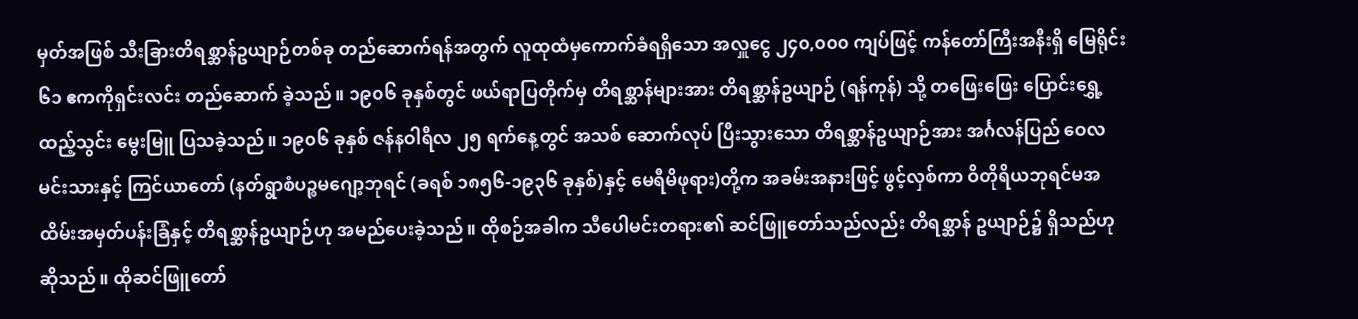မှတ်အဖြစ် သီးခြားတိရစ္ဆာန်ဥယျာဉ်တစ်ခု တည်ဆောက်ရန်အတွက် လူထုထံမှကောက်ခံရရှိသော အလှူငွေ ၂၄၀,၀၀၀ ကျပ်ဖြင့် ကန်တော်ကြီးအနီးရှိ မြေရိုင်း ၆၁ ဧကကိုရှင်းလင်း တည်ဆောက် ခဲ့သည်။ ၁၉၀၆ ခုနှစ်တွင် ဖယ်ရာပြတိုက်မှ တိရစ္ဆာန်များအား တိရစ္ဆာန်ဥယျာဉ် (ရန်ကုန်) သို့ တဖြေးဖြေး ပြောင်းရွှေ့ထည့်သွင်း မွေးမြူ ပြသခဲ့သည်။ ၁၉၀၆ ခုနှစ် ဇန်နဝါရီလ ၂၅ ရက်နေ့တွင် အသစ် ဆောက်လုပ် ပြီးသွားသော တိရစ္ဆာန်ဥယျာဉ်အား အင်္ဂလန်ပြည် ဝေလမင်းသားနှင့် ကြင်ယာတော် (နတ်ရွာစံပဉ္စမဂျော့ဘုရင် (ခရစ် ၁၈၅၆-၁၉၃၆ ခုနှစ်)နှင့် မေရီမိဖုရား)တို့က အခမ်းအနားဖြင့် ဖွင့်လှစ်ကာ ဝိတိုရိယဘုရင်မအထိမ်းအမှတ်ပန်းခြံနှင့် တိရစ္ဆာန်ဥယျာဉ်ဟု အမည်ပေးခဲ့သည်။ ထိုစဉ်အခါက သီပေါမင်းတရား၏ ဆင်ဖြူတော်သည်လည်း တိရစ္ဆာန် ဥယျာဉ်၌ ရှိသည်ဟုဆိုသည်။ ထိုဆင်ဖြူတော်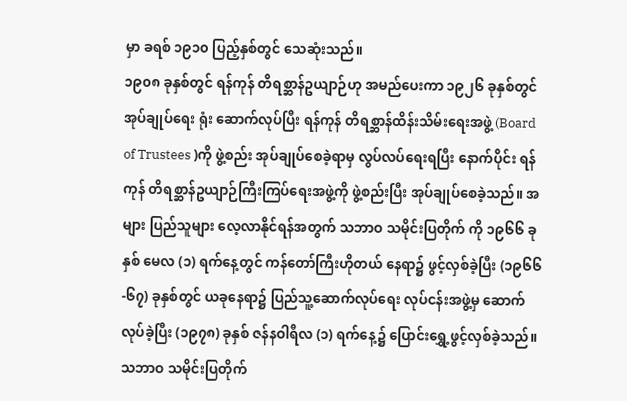မှာ ခရစ် ၁၉၁၀ ပြည့်နှစ်တွင် သေဆုံးသည်။
၁၉၀၈ ခုနှစ်တွင် ရန်ကုန် တိရစ္ဆာန်ဥယျာဉ်ဟု အမည်ပေးကာ ၁၉၂၆ ခုနှစ်တွင် အုပ်ချုပ်ရေး ရုံး ဆောက်လုပ်ပြီး ရန်ကုန် တိရစ္ဆာန်ထိန်းသိမ်းရေးအဖွဲ့ (Board of Trustees )ကို ဖွဲ့စည်း အုပ်ချုပ်စေခဲ့ရာမှ လွပ်လပ်ရေးရပြီး နောက်ပိုင်း ရန်ကုန် တိရစ္ဆာန်ဥယျာဉ်ကြီးကြပ်ရေးအဖွဲ့ကို ဖွဲ့စည်းပြီး အုပ်ချုပ်စေခဲ့သည်။ အများ ပြည်သူများ လေ့လာနိုင်ရန်အတွက် သဘာဝ သမိုင်းပြတိုက် ကို ၁၉၆၆ ခုနှစ် မေလ (၁) ရက်နေ့တွင် ကန်တော်ကြီးဟိုတယ် နေရာ၌ ဖွင့်လှစ်ခဲ့ပြီး (၁၉၆၆-၆၇) ခုနှစ်တွင် ယခုနေရာ၌ ပြည်သူ့ဆောက်လုပ်ရေး လုပ်ငန်းအဖွဲ့မှ ဆောက်လုပ်ခဲ့ပြီး (၁၉၇၈) ခုနှစ် ဇန်နဝါရီလ (၁) ရက်နေ့၌ ပြောင်းရွှေ့ဖွင့်လှစ်ခဲ့သည်။ သဘာဝ သမိုင်းပြတိုက်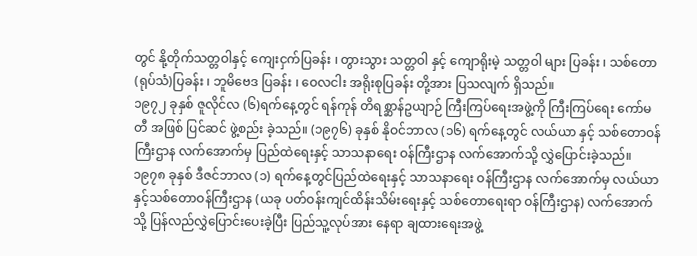တွင် နို့တိုက်သတ္တဝါနှင့် ကျေးငှက်ပြခန်း ၊ တွားသွား သတ္တဝါ နှင့် ကျောရိုးမဲ့ သတ္တဝါ များ ပြခန်း ၊ သစ်တော (ရုပ်သံ)ပြခန်း ၊ ဘူမိဗေဒ ပြခန်း ၊ ဝေလငါး အရိုးစုပြခန်း တို့အား ပြသလျက် ရှိသည်။
၁၉၇၂ ခုနှစ် ဇူလိုင်လ (၆)ရက်နေ့တွင် ရန်ကုန် တိရစ္ဆာန်ဥယျာဉ် ကြီးကြပ်ရေးအဖွဲ့ကို ကြီးကြပ်ရေး ကော်မတီ အဖြစ် ပြင်ဆင် ဖွဲ့စည်း ခဲ့သည်။ (၁၉၇၆) ခုနှစ် နိုဝင်ဘာလ (၁၆) ရက်နေ့တွင် လယ်ယာ နှင့် သစ်တောဝန်ကြီးဌာန လက်အောက်မှ ပြည်ထဲရေးနှင့် သာသနာရေး ဝန်ကြီးဌာန လက်အောက်သို့ လွှဲပြောင်းခဲ့သည်။ ၁၉၇၈ ခုနှစ် ဒီဇင်ဘာလ (၁) ရက်နေ့တွင်ပြည်ထဲရေးနှင့် သာသနာရေး ဝန်ကြီးဌာန လက်အောက်မှ လယ်ယာနှင့်သစ်တောဝန်ကြီးဌာန (ယခု ပတ်ဝန်းကျင်ထိန်းသိမ်းရေးနှင့် သစ်တောရေးရာ ဝန်ကြီးဌာန) လက်အောက်သို့ ပြန်လည်လွှဲပြောင်းပေးခဲ့ပြီး ပြည်သူ့လုပ်အား နေရာ ချထားရေးအဖွဲ့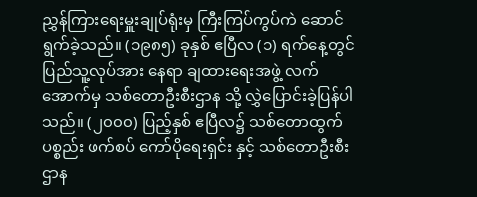ညွှန်ကြားရေးမှူးချုပ်ရုံးမှ ကြီးကြပ်ကွပ်ကဲ ဆောင်ရွက်ခဲ့သည်။ (၁၉၈၅) ခုနှစ် ဧပြီလ (၁) ရက်နေ့တွင် ပြည်သူ့လုပ်အား နေရာ ချထားရေးအဖွဲ့ လက်အောက်မှ သစ်တောဦးစီးဌာန သို့ လွှဲပြောင်းခဲ့ပြန်ပါသည်။ (၂၀၀၀) ပြည့်နှစ် ဧပြီလ၌ သစ်တောထွက် ပစ္စည်း ဖက်စပ် ကော်ပိုရေးရှင်း နှင့် သစ်တောဦးစီး ဌာန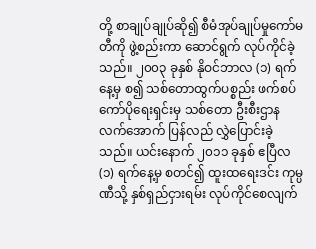တို့ စာချုပ်ချုပ်ဆို၍ စီမံအုပ်ချုပ်မှုကော်မတီကို ဖွဲ့စည်းကာ ဆောင်ရွက် လုပ်ကိုင်ခဲ့သည်။ ၂၀၀၃ ခုနှစ် နိုဝင်ဘာလ (၁) ရက်နေ့မှ စ၍ သစ်တောထွက်ပစ္စည်း ဖက်စပ်ကော်ပိုရေးရှင်းမှ သစ်တော ဦးစီးဌာန လက်အောက် ပြန်လည် လွှဲပြောင်းခဲ့သည်။ ယင်းနောက် ၂၀၁၁ ခုနှစ် ဧပြီလ (၁) ရက်နေ့မှ စတင်၍ ထူးထရေးဒင်း ကုမ္ပဏီသို့ နှစ်ရှည်ငှားရမ်း လုပ်ကိုင်စေလျက်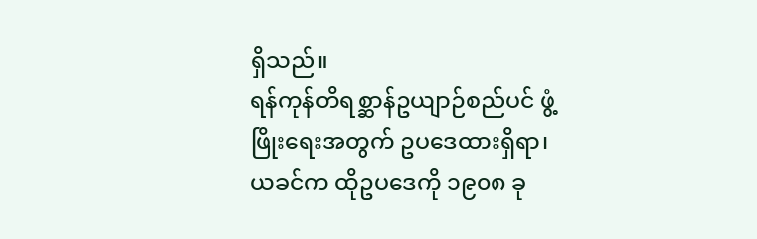ရှိသည်။
ရန်ကုန်တိရစ္ဆာန်ဥယျာဉ်စည်ပင် ဖွံ့ဖြိုးရေးအတွက် ဥပဒေထားရှိရာ၊ ယခင်က ထိုဥပဒေကို ၁၉၀၈ ခု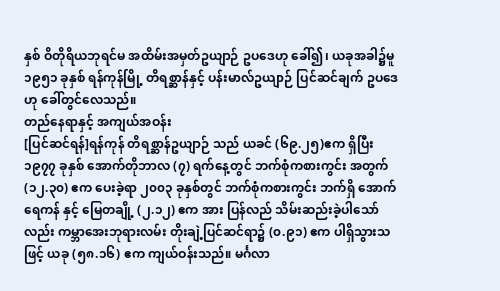နှစ် ဝိတိုရိယဘုရင်မ အထိမ်းအမှတ်ဥယျာဉ် ဥပဒေဟု ခေါ်၍၊ ယခုအခါ၌မူ ၁၉၅၁ ခုနှစ် ရန်ကုန်မြို့ တိရစ္ဆာန်နှင့် ပန်းမာလ်ဥယျာဉ် ပြင်ဆင်ချက် ဥပဒေဟု ခေါ်တွင်လေသည်။
တည်နေရာနှင့် အကျယ်အဝန်း
[ပြင်ဆင်ရန်]ရန်ကုန် တိရစ္ဆာန်ဥယျာဉ် သည် ယခင် (၆၉.၂၅)ဧက ရှိပြီး ၁၉၇၇ ခုနှစ် အောက်တိုဘာလ (၇) ရက်နေ့တွင် ဘက်စုံကစားကွင်း အတွက် (၁၂.၃၀) ဧက ပေးခဲ့ရာ ၂၀၀၃ ခုနှစ်တွင် ဘက်စုံကစားကွင်း ဘက်ရှိ အောက်ရေကန် နှင့် မြေတချို့ (၂.၁၂) ဧက အား ပြန်လည် သိမ်းဆည်းခဲ့ပါသော် လည်း ကမ္ဘာအေးဘုရားလမ်း တိုးချဲ့ပြင်ဆင်ရာ၌ (၀.၉၁) ဧက ပါရှိသွားသဖြင့် ယခု (၅၈.၁၆) ဧက ကျယ်ဝန်းသည်။ မင်္ဂလာ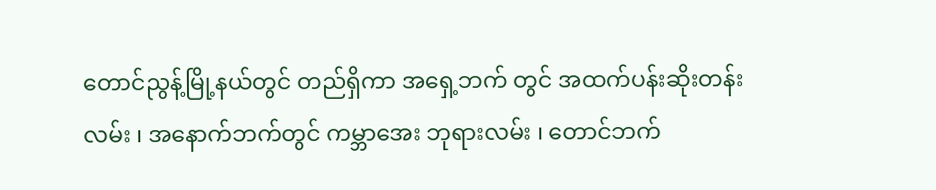တောင်ညွန့်မြို့နယ်တွင် တည်ရှိကာ အရှေ့ဘက် တွင် အထက်ပန်းဆိုးတန်းလမ်း ၊ အနောက်ဘက်တွင် ကမ္ဘာအေး ဘုရားလမ်း ၊ တောင်ဘက်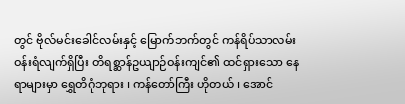တွင် ဗိုလ်မင်းခေါင်လမ်းနှင့် မြောက်ဘက်တွင် ကန်ရိပ်သာလမ်း ဝန်းရံလျက်ရှိပြီး တိရစ္ဆာန်ဥယျာဉ်ဝန်းကျင်၏ ထင်ရှားသော နေရာများမှာ ရွှေတိဂုံဘုရား ၊ ကန်တော်ကြီး ဟိုတယ် ၊ အောင်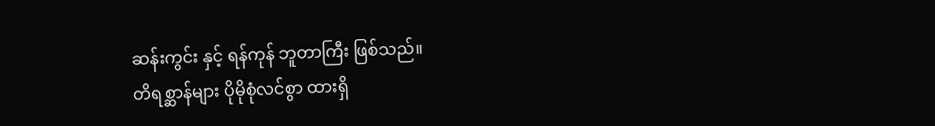ဆန်းကွင်း နှင့် ရန်ကုန် ဘူတာကြီး ဖြစ်သည်။
တိရစ္ဆာန်များ ပိုမိုစုံလင်စွာ ထားရှိ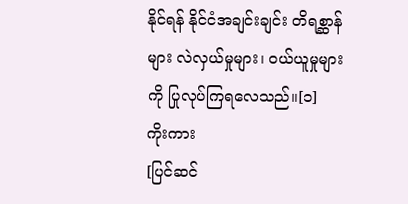နိုင်ရန် နိုင်ငံအချင်းချင်း တိရစ္ဆာန်များ လဲလှယ်မှုများ၊ ဝယ်ယူမှုများကို ပြုလုပ်ကြရလေသည်။[၁]
ကိုးကား
[ပြင်ဆင်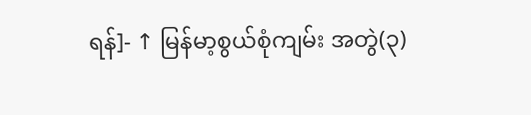ရန်]- ↑ မြန်မာ့စွယ်စုံကျမ်း အတွဲ(၃)